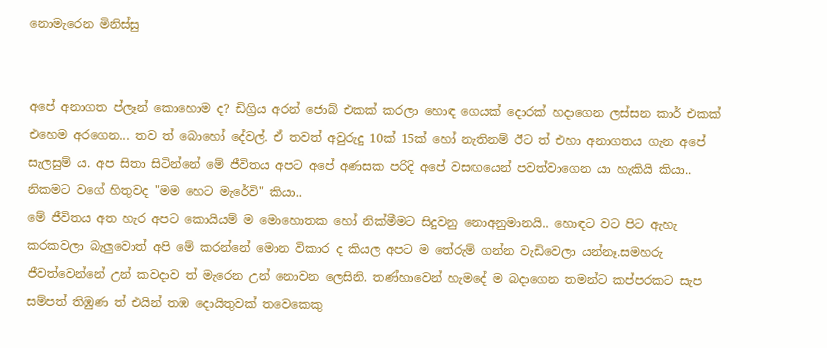නොමැරෙන මිනිස්සු


අපේ අනාගත ප්ලෑන් කොහොම ද? ඩිග්‍රිය අරන් ජොබ් එකක් කරලා හොඳ ගෙයක් දොරක් හදාගෙන ලස්සන කාර් එකක් එහෙම අරගෙන... තව ත් බොහෝ දේවල්. ඒ තවත් අවුරුදු 10ක් 15ක් හෝ නැතිනම් ඊට ත් එහා අනාගතය ගැන අපේ සැලසුම් ය. අප සිතා සිටින්නේ මේ ජීවිතය අපට අපේ අණසක පරිදි අපේ වසඟයෙන් පවත්වාගෙන යා හැකියි කියා.. නිකමට වගේ හිතුවද "මම හෙට මැරේවි" කියා..
මේ ජීවිතය අත හැර අපට කොයියම් ම මොහොතක හෝ නික්මීමට සිදුවනු නොඅනුමානයි.. හොඳට වට පිට ඇහැ කරකවලා බැලුවොත් අපි මේ කරන්නේ මොන විකාර ද කියල අපට ම තේරුම් ගන්න වැඩිවෙලා යන්නෑ.සමහරු ජීවත්වෙන්නේ උන් කවදාව ත් මැරෙන උන් නොවන ලෙසිනි. තණ්හාවෙන් හැමදේ ම බදාගෙන තමන්ට කප්පරකට සැප සම්පත් තිඹුණ ත් එයින් තඹ දොයිතුවක් තවෙකෙකු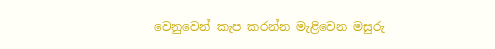වෙනුවෙන් කැප කරන්න මැළිවෙන මසුරු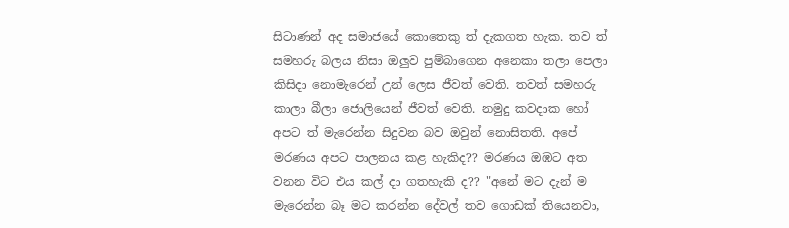සිටාණන් අද සමාජයේ කොතෙකු ත් දැකගත හැක. තව ත් සමහරු බලය නිසා ඔලුව පුම්බාගෙන අනෙකා තලා පෙලා කිසිදා නොමැරෙන් උන් ලෙස ජීවත් වෙති. තවත් සමහරු කාලා බීලා ජොලියෙන් ජීවත් වෙති. නමුදු කවදාක හෝ අපට ත් මැරෙන්න සිදුවන බව ඔවුන් නොසිතති. අපේ මරණය අපට පාලනය කළ හැකිද?? මරණය ඔඹට අත වනන විට එය කල් දා ගතහැකි ද?? "අනේ මට දැන් ම මැරෙන්න බෑ මට කරන්න දේවල් තව ගොඩක් තියෙනවා,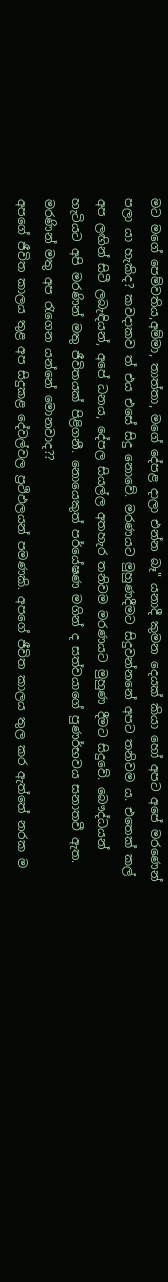මට මගේ පෙම්වතිය,අම්මා, තාත්තා, මගේ දේපළ දාලා එන්න බෑ" යනාදී කුමන දෙයක් කියා හෝ අපට අපේ මරණෙන් පලා යා හැකිද? කවදාකව ත් එය එසේ සිදු නොවේ. මරණයට මුහුණදීමට සිදුවන්නනේ අපට තනිවම ය. එතෙක් කල් අප ලඟින් සිටී ලබැඳියන්, අපේ ධනය, දේපල සියල්ල අතහැර තනිවම මරණයට මුහුණ දීමට සිදුවේ. බෞද්ධයන් හැටියට අපි මරණින් මතු ජීවිතයක් පිළිගනී. නොයෙකුත් පර්යේෂණ මගින් ද සත්වයාගේ පුණර්භවය සනාතවී ඇත. මරණින් මතු අප රැගෙන යන්නේ මොනවාද??
අපගේ ජීවිත කාලය තුළ අප සිදුකළ දේවල්වල ප්‍රථිඵලයන් පමණකි. අපගේ ජීවිත කාලය තුල කර ඇත්තේ නරක ම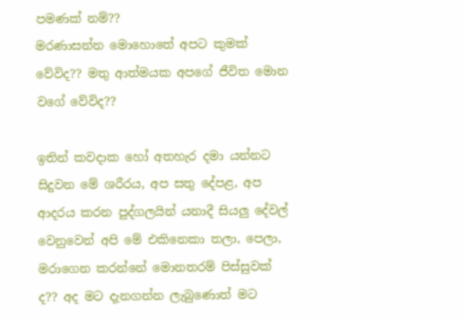පමණක් නම්??
මරණාසන්න මොහොතේ අපට කුමක් වේවිද?? මතු ආත්මයක අපගේ ජීවිත මොන වගේ වේවිද??

ඉතින් කවදාක හෝ අතහැර දමා යන්නට සිදුවන මේ ශරීරය, අප සතු දේපළ, අප ආදරය කරන පුද්ගලයින් යනාදී සියලු දේවල් වෙනුවෙන් අපි මේ එකිනෙකා තලා, පෙලා, මරාගෙන කරන්නේ මොනතරම් පිස්සුවක් ද?? අද මට දැනගන්න ලැබුණොත් මට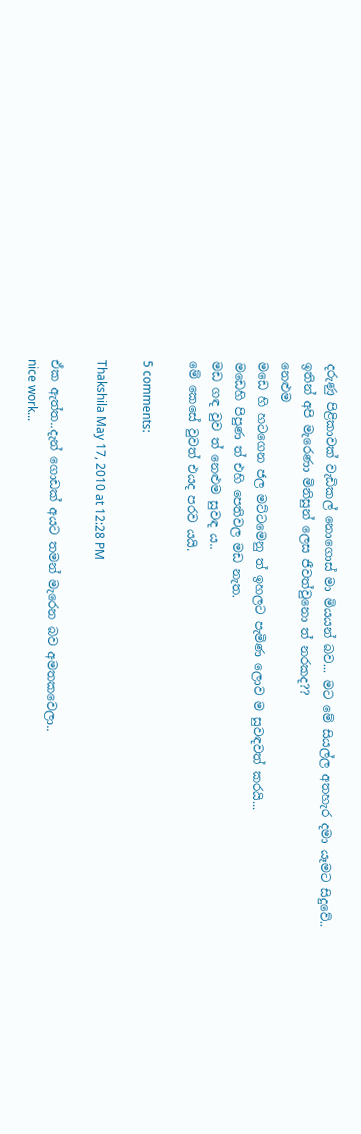දරුණු පිළිකාවක් වැඩිකල් නොගොස් මා මියයන් බව... මට මේ සියල්ල අතහැර දමා යෑමට සිදුවේ..
ඉතින් අපි මැරෙණා මිනිසුන් ලෙස ජීවත්වුනො ත් නරකද??
නෙළුම
මඩෙ හි හටගෙන ජල මට්ටමෙනු ත් ඉහලට පැමිණ ලොව ම සුවඳවත් කරයි...
මඩෙහි පිපුණ ත් එහි පෙතිවල මඩ නැත.
මඩ ගඳ වුව ත් නෙළුම සුවඳ ය..
මේ කෙසේ වුවත් එයද පරව යයි.

5 comments:

Thakshila May 17, 2010 at 12:28 PM

ඒක ඇත්ත..දැන් ගොඩක් අයට තමන් මැරෙන බව අමතකවෙලා..
nice work...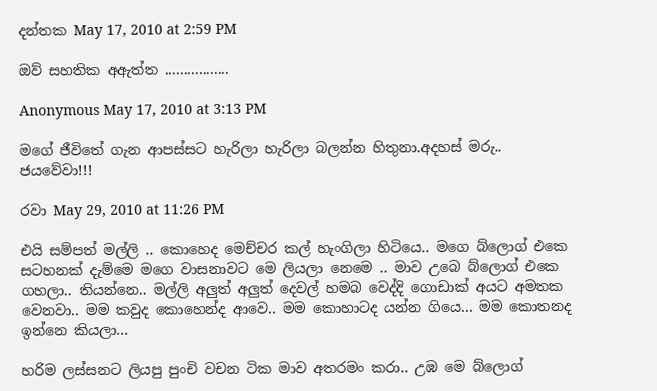දන්තක May 17, 2010 at 2:59 PM

ඔව් සහතික අඇත්ත .................

Anonymous May 17, 2010 at 3:13 PM

මගේ ජීවිතේ ගැන ආපස්සට හැරිලා හැරිලා බලන්න හිතුනා.අදහස් මරු..
ජයවේවා!!!

රවා May 29, 2010 at 11:26 PM

එයි සම්පත් මල්ලි .. කොහෙද මෙච්චර කල් හැංගිලා හිටියෙ.. මගෙ බ්ලොග් එකෙ සටහනක් දැම්මෙ මගෙ වාසනාවට මෙ ලියලා නෙමෙ .. මාව උබෙ බ්ලොග් එකෙ ගහලා.. තියන්නෙ.. මල්ලි අලුත් අලුත් දෙවල් හමබ වෙද්දි ගොඩාක් අයට අමතක වෙනවා.. මම කවුද කොහෙන්ද ආවෙ.. මම කොහාටද යන්න ගියෙ... මම කොතනද ඉන්නෙ කියලා...

හරිම ලස්සනට ලියපු පුංචි වචන ටික මාව අතරමං කරා.. උඹ මෙ බ්ලොග්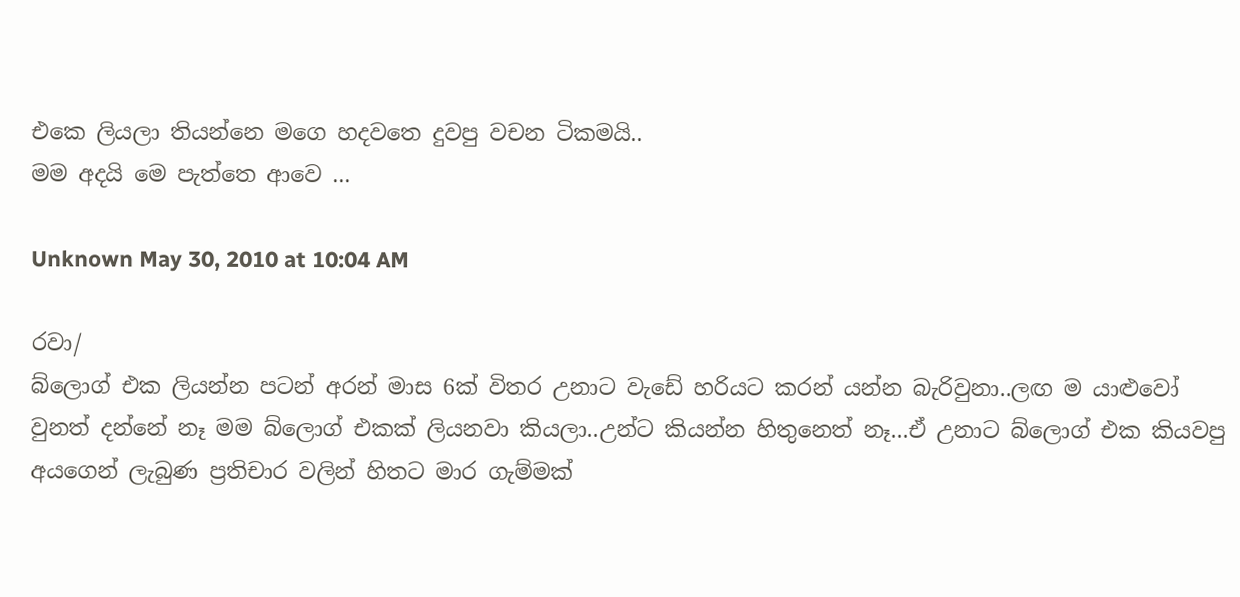එකෙ ලියලා තියන්නෙ මගෙ හදවතෙ දුවපු වචන ටිකමයි..
මම අදයි මෙ පැත්තෙ ආවෙ ...

Unknown May 30, 2010 at 10:04 AM

රවා/
බ්ලොග් එක ලියන්න පටන් අරන් මාස 6ක් විතර උනාට වැඩේ හරියට කරන් යන්න බැරිවුනා..ලඟ ම යාළුවෝ වුනත් දන්නේ නෑ මම බ්ලොග් එකක් ලියනවා කියලා..උන්ට කියන්න හිතුනෙත් නෑ...ඒ උනාට බ්ලොග් එක කියවපු අයගෙන් ලැබුණ ප්‍රතිචාර වලින් හිතට මාර ගැම්මක්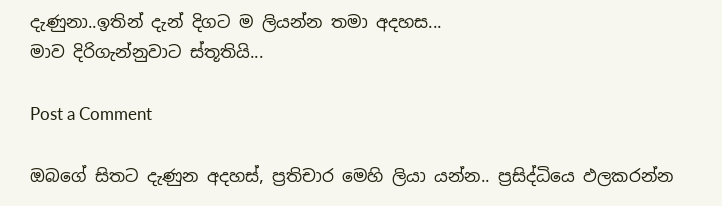දැණුනා..ඉතින් දැන් දිගට ම ලියන්න තමා අදහස...
මාව දිරිගැන්නුවාට ස්තූතියි...

Post a Comment

ඔබගේ සිතට දැණුන අදහස්, ප්‍රතිචාර මෙහි ලියා යන්න.. ප්‍රසිද්ධියෙ ඵලකරන්න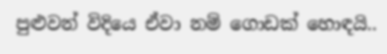පුළුවන් විදියෙ ඒවා නම් ගොඩක් හොඳයි..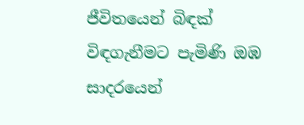ජීවිතයෙන් බිඳක්
විඳගැනීමට පැමිණි ඔඹ
සාදරයෙන්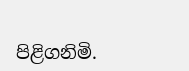පිළිගනිමි.